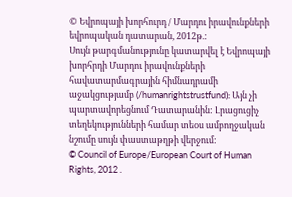© Եվրոպայի խորհուրդ / Մարդու իրավունքների եվրոպական դատարան, 2012թ.:
Սույն թարգմանությունը կատարվել է Եվրոպայի խորհրդի Մարդու իրավունքների հավատարմագրային հիմնադրամի աջակցությամբ (/humanrightstrustfund): Այն չի պարտավորեցնում Դատարանին: Լրացուցիչ տեղեկությունների համար տեoս ամբողջական նշումը սույն փաստաթղթի վերջում:
© Council of Europe/European Court of Human Rights, 2012 .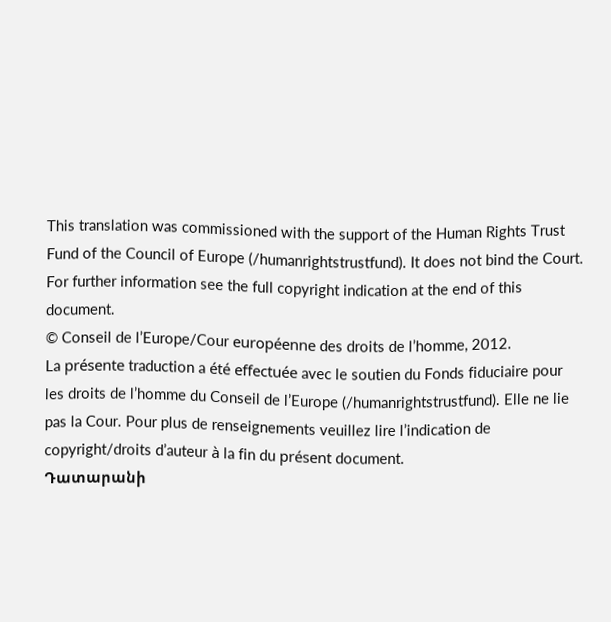This translation was commissioned with the support of the Human Rights Trust Fund of the Council of Europe (/humanrightstrustfund). It does not bind the Court. For further information see the full copyright indication at the end of this document.
© Conseil de l’Europe/Cour européenne des droits de l’homme, 2012.
La présente traduction a été effectuée avec le soutien du Fonds fiduciaire pour les droits de l’homme du Conseil de l’Europe (/humanrightstrustfund). Elle ne lie pas la Cour. Pour plus de renseignements veuillez lire l’indication de copyright/droits d’auteur à la fin du présent document.
Դատարանի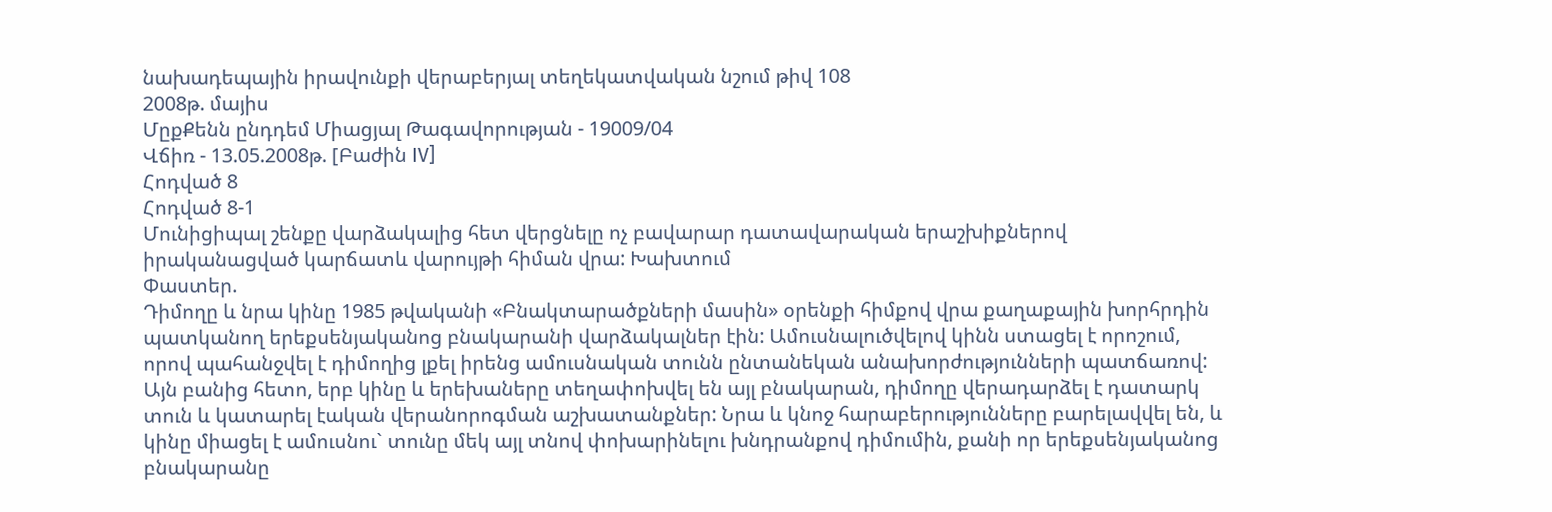նախադեպային իրավունքի վերաբերյալ տեղեկատվական նշում թիվ 108
2008թ. մայիս
ՄըքՔենն ընդդեմ Միացյալ Թագավորության - 19009/04
Վճիռ - 13.05.2008թ. [Բաժին IV]
Հոդված 8
Հոդված 8-1
Մունիցիպալ շենքը վարձակալից հետ վերցնելը ոչ բավարար դատավարական երաշխիքներով իրականացված կարճատև վարույթի հիման վրա: Խախտում
Փաստեր.
Դիմողը և նրա կինը 1985 թվականի «Բնակտարածքների մասին» օրենքի հիմքով վրա քաղաքային խորհրդին պատկանող երեքսենյականոց բնակարանի վարձակալներ էին: Ամուսնալուծվելով կինն ստացել է որոշում, որով պահանջվել է դիմողից լքել իրենց ամուսնական տունն ընտանեկան անախորժությունների պատճառով: Այն բանից հետո, երբ կինը և երեխաները տեղափոխվել են այլ բնակարան, դիմողը վերադարձել է դատարկ տուն և կատարել էական վերանորոգման աշխատանքներ: Նրա և կնոջ հարաբերությունները բարելավվել են, և կինը միացել է ամուսնու` տունը մեկ այլ տնով փոխարինելու խնդրանքով դիմումին, քանի որ երեքսենյականոց բնակարանը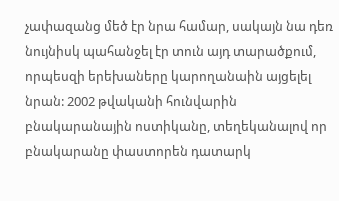չափազանց մեծ էր նրա համար, սակայն նա դեռ նույնիսկ պահանջել էր տուն այդ տարածքում, որպեսզի երեխաները կարողանաին այցելել նրան: 2002 թվականի հունվարին բնակարանային ոստիկանը, տեղեկանալով որ բնակարանը փաստորեն դատարկ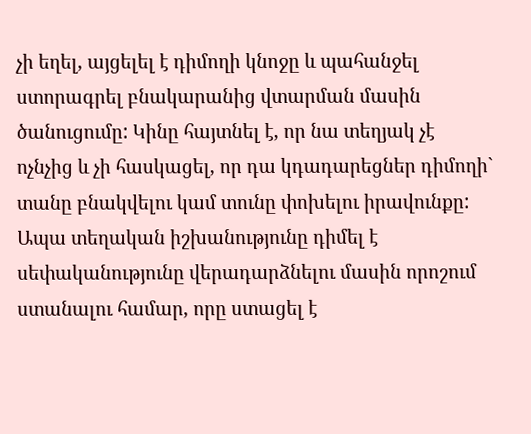չի եղել, այցելել է դիմողի կնոջը և պահանջել ստորագրել բնակարանից վտարման մասին ծանուցումը: Կինը հայտնել է, որ նա տեղյակ չէ ոչնչից և չի հասկացել, որ դա կդադարեցներ դիմողի` տանը բնակվելու կամ տունը փոխելու իրավունքը: Ապա տեղական իշխանությունը դիմել է սեփականությունը վերադարձնելու մասին որոշում ստանալու համար, որը ստացել է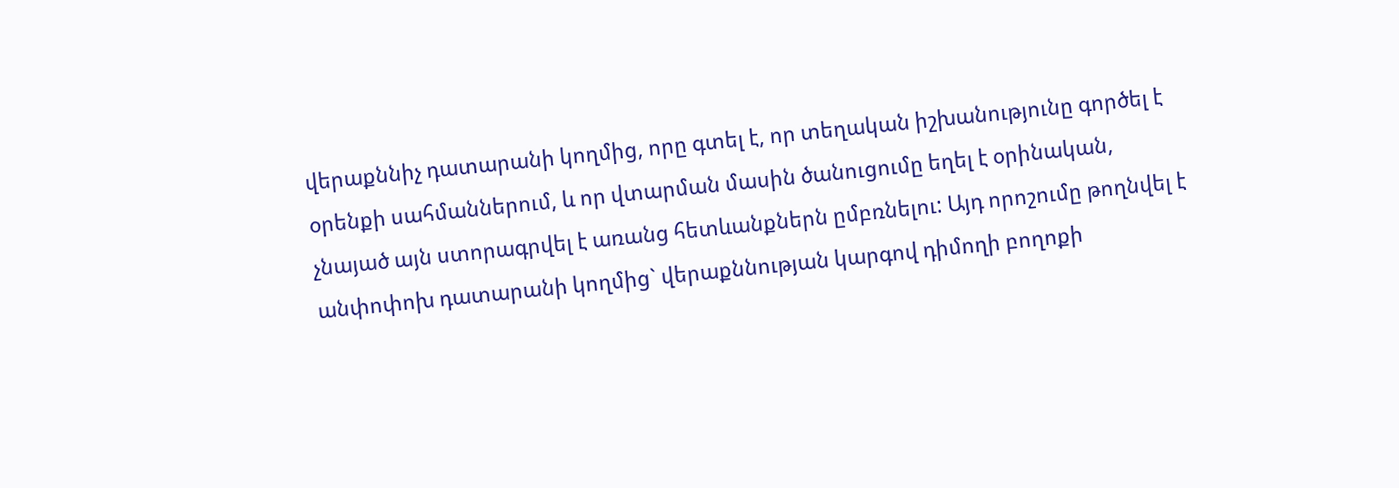վերաքննիչ դատարանի կողմից, որը գտել է, որ տեղական իշխանությունը գործել է օրենքի սահմաններում, և որ վտարման մասին ծանուցումը եղել է օրինական, չնայած այն ստորագրվել է առանց հետևանքներն ըմբռնելու: Այդ որոշումը թողնվել է անփոփոխ դատարանի կողմից` վերաքննության կարգով դիմողի բողոքի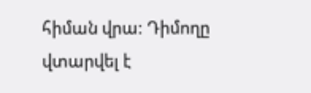հիման վրա: Դիմողը վտարվել է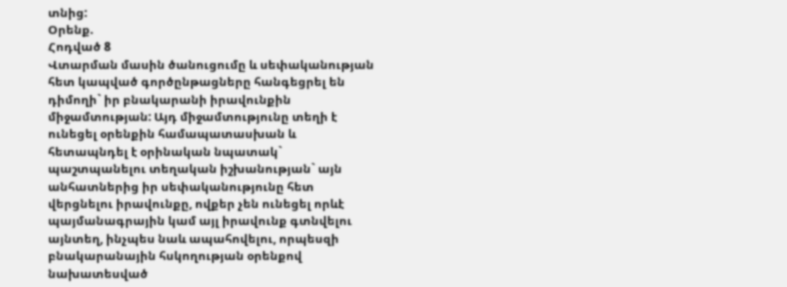տնից:
Օրենք.
Հոդված 8
Վտարման մասին ծանուցումը և սեփականության հետ կապված գործընթացները հանգեցրել են դիմողի` իր բնակարանի իրավունքին միջամտության: Այդ միջամտությունը տեղի է ունեցել օրենքին համապատասխան և հետապնդել է օրինական նպատակ` պաշտպանելու տեղական իշխանության` այն անհատներից իր սեփականությունը հետ վերցնելու իրավունքը, ովքեր չեն ունեցել որևէ պայմանագրային կամ այլ իրավունք գտնվելու այնտեղ, ինչպես նաև ապահովելու, որպեսզի բնակարանային հսկողության օրենքով նախատեսված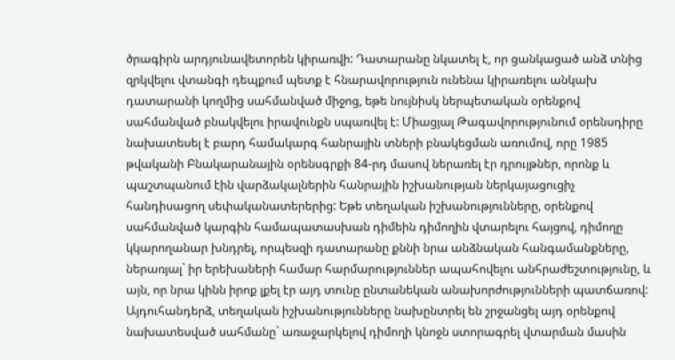ծրագիրն արդյունավետորեն կիրառվի: Դատարանը նկատել է, որ ցանկացած անձ տնից զրկվելու վտանգի դեպքում պետք է հնարավորություն ունենա կիրառելու անկախ դատարանի կողմից սահմանված միջոց, եթե նույնիսկ ներպետական օրենքով սահմանված բնակվելու իրավունքն սպառվել է: Միացյալ Թագավորությունում օրենսդիրը նախատեսել է բարդ համակարգ հանրային տների բնակեցման առումով, որը 1985 թվականի Բնակարանային օրենսգրքի 84-րդ մասով ներառել էր դրույթներ, որոնք և պաշտպանում էին վարձակալներին հանրային իշխանության ներկայացուցիչ հանդիսացող սեփականատերերից: Եթե տեղական իշխանությունները, օրենքով սահմանված կարգին համապատասխան դիմեին դիմողին վտարելու հայցով, դիմողը կկարողանար խնդրել, որպեսզի դատարանը քննի նրա անձնական հանգամանքները, ներառյալ` իր երեխաների համար հարմարություններ ապահովելու անհրաժեշտությունը, և այն, որ նրա կինն իրոք լքել էր այդ տունը ընտանեկան անախորժությունների պատճառով: Այդուհանդերձ, տեղական իշխանությունները նախընտրել են շրջանցել այդ օրենքով նախատեսված սահմանը` առաջարկելով դիմողի կնոջն ստորագրել վտարման մասին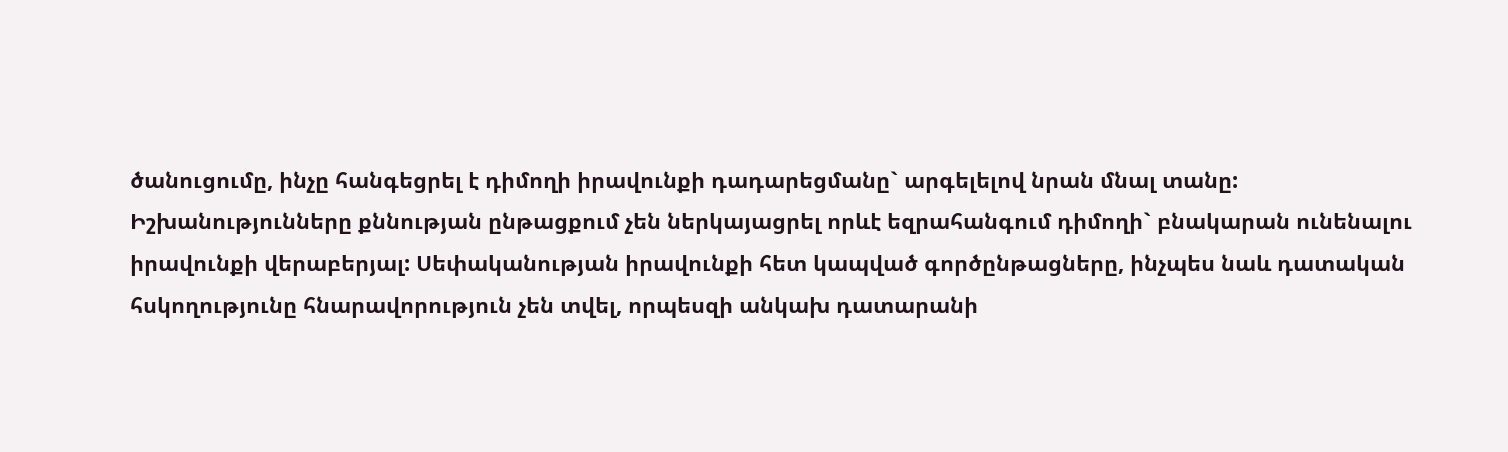ծանուցումը, ինչը հանգեցրել է դիմողի իրավունքի դադարեցմանը` արգելելով նրան մնալ տանը: Իշխանությունները քննության ընթացքում չեն ներկայացրել որևէ եզրահանգում դիմողի` բնակարան ունենալու իրավունքի վերաբերյալ: Սեփականության իրավունքի հետ կապված գործընթացները, ինչպես նաև դատական հսկողությունը հնարավորություն չեն տվել, որպեսզի անկախ դատարանի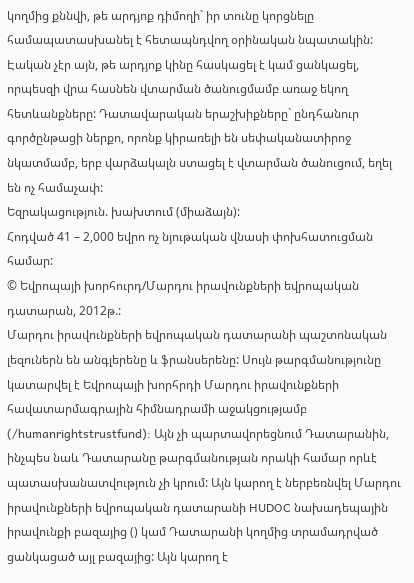կողմից քննվի, թե արդյոք դիմողի` իր տունը կորցնելը համապատասխանել է հետապնդվող օրինական նպատակին: Էական չէր այն, թե արդյոք կինը հասկացել է կամ ցանկացել, որպեսզի վրա հասնեն վտարման ծանուցմամբ առաջ եկող հետևանքները: Դատավարական երաշխիքները` ընդհանուր գործընթացի ներքո, որոնք կիրառելի են սեփականատիրոջ նկատմամբ, երբ վարձակալն ստացել է վտարման ծանուցում, եղել են ոչ համաչափ:
Եզրակացություն. խախտում (միաձայն):
Հոդված 41 – 2,000 եվրո ոչ նյութական վնասի փոխհատուցման համար:
© Եվրոպայի խորհուրդ/Մարդու իրավունքների եվրոպական դատարան, 2012թ.:
Մարդու իրավունքների եվրոպական դատարանի պաշտոնական լեզուներն են անգլերենը և ֆրանսերենը: Սույն թարգմանությունը կատարվել է Եվրոպայի խորհրդի Մարդու իրավունքների հավատարմագրային հիմնադրամի աջակցությամբ (/humanrightstrustfund): Այն չի պարտավորեցնում Դատարանին, ինչպես նաև Դատարանը թարգմանության որակի համար որևէ պատասխանատվություն չի կրում: Այն կարող է ներբեռնվել Մարդու իրավունքների եվրոպական դատարանի HUDOC նախադեպային իրավունքի բազայից () կամ Դատարանի կողմից տրամադրված ցանկացած այլ բազայից: Այն կարող է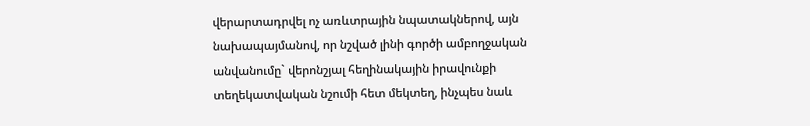վերարտադրվել ոչ առևտրային նպատակներով, այն նախապայմանով, որ նշված լինի գործի ամբողջական անվանումը` վերոնշյալ հեղինակային իրավունքի տեղեկատվական նշումի հետ մեկտեղ, ինչպես նաև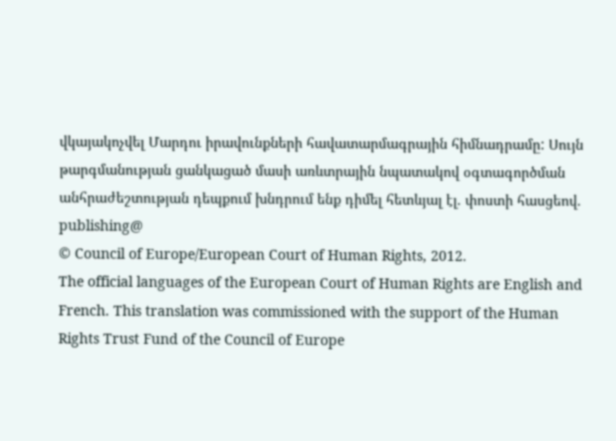վկայակոչվել Մարդու իրավունքների հավատարմագրային հիմնադրամը: Սույն թարգմանության ցանկացած մասի առևտրային նպատակով օգտագործման անհրաժեշտության դեպքում խնդրում ենք դիմել հետևյալ էլ. փոստի հասցեով. publishing@
© Council of Europe/European Court of Human Rights, 2012.
The official languages of the European Court of Human Rights are English and French. This translation was commissioned with the support of the Human Rights Trust Fund of the Council of Europe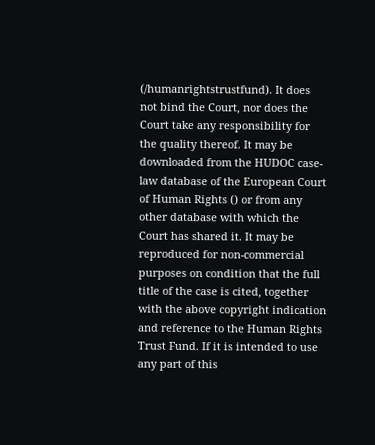(/humanrightstrustfund). It does not bind the Court, nor does the Court take any responsibility for the quality thereof. It may be downloaded from the HUDOC case-law database of the European Court of Human Rights () or from any other database with which the Court has shared it. It may be reproduced for non-commercial purposes on condition that the full title of the case is cited, together with the above copyright indication and reference to the Human Rights Trust Fund. If it is intended to use any part of this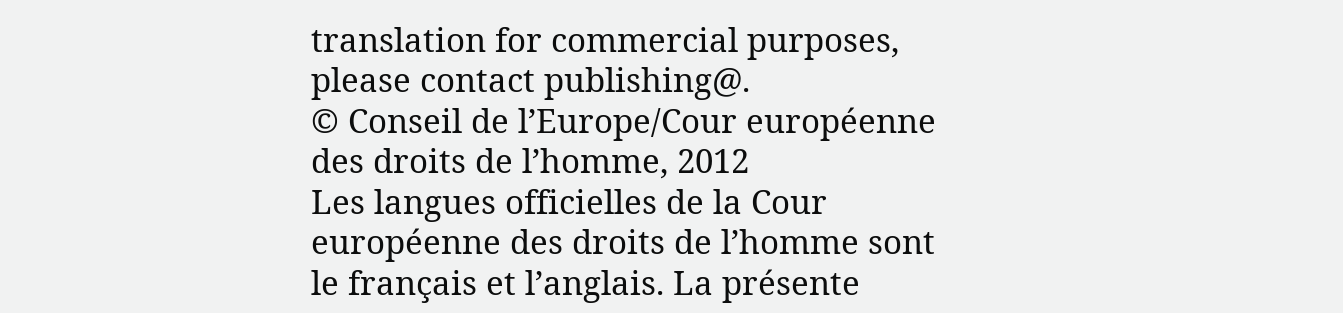translation for commercial purposes, please contact publishing@.
© Conseil de l’Europe/Cour européenne des droits de l’homme, 2012
Les langues officielles de la Cour européenne des droits de l’homme sont le français et l’anglais. La présente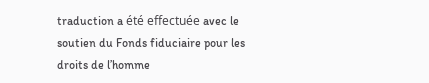traduction a été effectuée avec le soutien du Fonds fiduciaire pour les droits de l’homme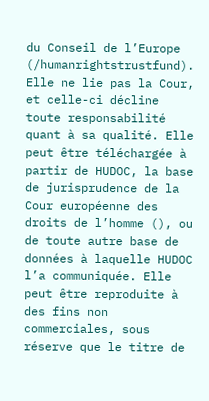du Conseil de l’Europe (/humanrightstrustfund). Elle ne lie pas la Cour, et celle-ci décline toute responsabilité quant à sa qualité. Elle peut être téléchargée à partir de HUDOC, la base de jurisprudence de la Cour européenne des droits de l’homme (), ou de toute autre base de données à laquelle HUDOC l’a communiquée. Elle peut être reproduite à des fins non commerciales, sous réserve que le titre de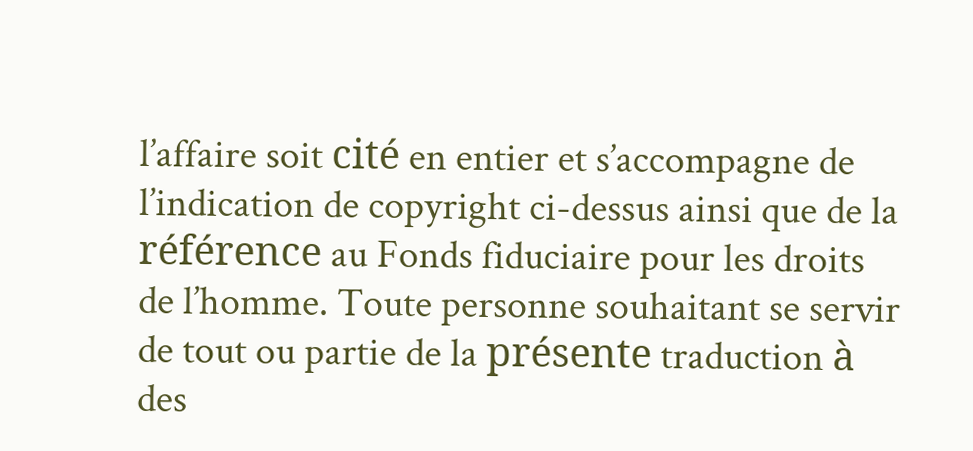l’affaire soit cité en entier et s’accompagne de l’indication de copyright ci-dessus ainsi que de la référence au Fonds fiduciaire pour les droits de l’homme. Toute personne souhaitant se servir de tout ou partie de la présente traduction à des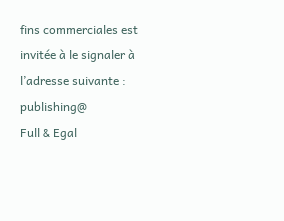fins commerciales est invitée à le signaler à l’adresse suivante : publishing@
Full & Egal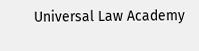Universal Law Academy